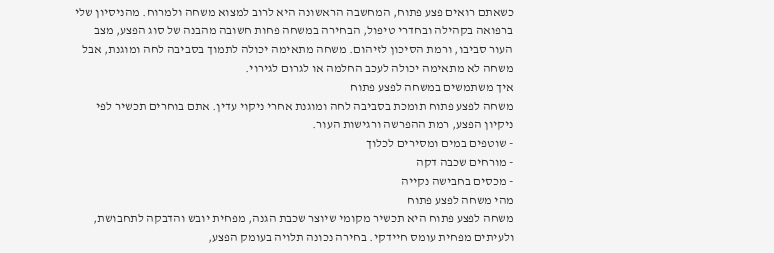כשאתם רואים פצע פתוח, המחשבה הראשונה היא לרוב למצוא משחה ולמרוח. מהניסיון שלי ברפואה בקהילה ובחדרי טיפול, הבחירה במשחה פחות חשובה מהבנה של סוג הפצע, מצב העור סביבו, ורמת הסיכון לזיהום. משחה מתאימה יכולה לתמוך בסביבה לחה ומוגנת, אבל משחה לא מתאימה יכולה לעכב החלמה או לגרום לגירוי.
איך משתמשים במשחה לפצע פתוח
משחה לפצע פתוח תומכת בסביבה לחה ומוגנת אחרי ניקוי עדין. אתם בוחרים תכשיר לפי ניקיון הפצע, רמת ההפרשה ורגישות העור.
- שוטפים במים ומסירים לכלוך
- מורחים שכבה דקה
- מכסים בחבישה נקייה
מהי משחה לפצע פתוח
משחה לפצע פתוח היא תכשיר מקומי שיוצר שכבת הגנה, מפחית יובש והדבקה לתחבושת, ולעיתים מפחית עומס חיידקי. בחירה נכונה תלויה בעומק הפצע,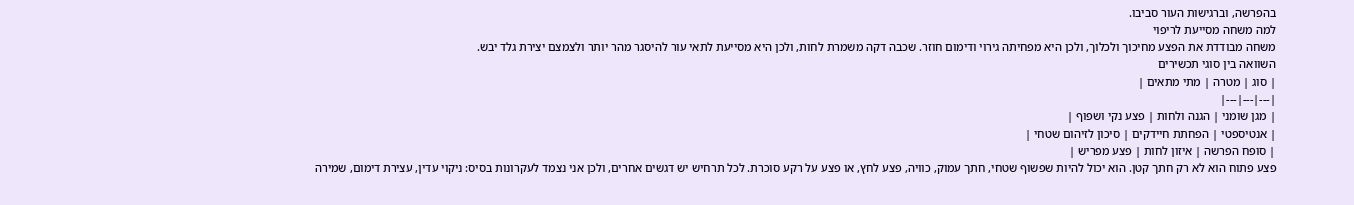בהפרשה, וברגישות העור סביבו.
למה משחה מסייעת לריפוי
משחה מבודדת את הפצע מחיכוך ולכלוך, ולכן היא מפחיתה גירוי ודימום חוזר. שכבה דקה משמרת לחות, ולכן היא מסייעת לתאי עור להיסגר מהר יותר ולצמצם יצירת גלד יבש.
השוואה בין סוגי תכשירים
| סוג | מטרה | מתי מתאים |
|---|---|---|
| מגן שומני | הגנה ולחות | פצע נקי ושפוף |
| אנטיספטי | הפחתת חיידקים | סיכון לזיהום שטחי |
| סופח הפרשה | איזון לחות | פצע מפריש |
פצע פתוח הוא לא רק חתך קטן. הוא יכול להיות שפשוף שטחי, חתך עמוק, כוויה, פצע לחץ, או פצע על רקע סוכרת. לכל תרחיש יש דגשים אחרים, ולכן אני נצמד לעקרונות בסיס: ניקוי עדין, עצירת דימום, שמירה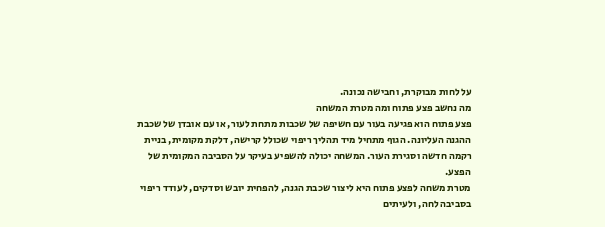על לחות מבוקרת, וחבישה נכונה.
מה נחשב פצע פתוח ומה מטרת המשחה
פצע פתוח הוא פגיעה בעור עם חשיפה של שכבות מתחת לעור, או עם אובדן של שכבת ההגנה העליונה. הגוף מתחיל מיד תהליך ריפוי שכולל קרישה, דלקת מקומית, בניית רקמה חדשה וסגירת העור. המשחה יכולה להשפיע בעיקר על הסביבה המקומית של הפצע.
מטרת משחה לפצע פתוח היא ליצור שכבת הגנה, להפחית יובש וסדקים, לעודד ריפוי בסביבה לחה, ולעיתים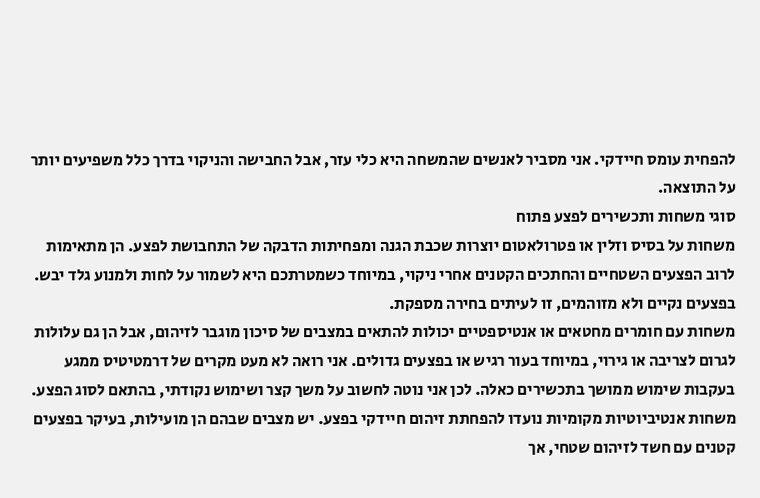להפחית עומס חיידקי. אני מסביר לאנשים שהמשחה היא כלי עזר, אבל החבישה והניקוי בדרך כלל משפיעים יותר על התוצאה.
סוגי משחות ותכשירים לפצע פתוח
משחות על בסיס וזלין או פטרולאטום יוצרות שכבת הגנה ומפחיתות הדבקה של התחבושת לפצע. הן מתאימות לרוב הפצעים השטחיים והחתכים הקטנים אחרי ניקוי, במיוחד כשמטרתכם היא לשמור על לחות ולמנוע גלד יבש. בפצעים נקיים ולא מזוהמים, זו לעיתים בחירה מספקת.
משחות עם חומרים מחטאים או אנטיספטיים יכולות להתאים במצבים של סיכון מוגבר לזיהום, אבל הן גם עלולות לגרום לצריבה או גירוי, במיוחד בעור רגיש או בפצעים גדולים. אני רואה לא מעט מקרים של דרמטיטיס ממגע בעקבות שימוש ממושך בתכשירים כאלה. לכן אני נוטה לחשוב על משך קצר ושימוש נקודתי, בהתאם לסוג הפצע.
משחות אנטיביוטיות מקומיות נועדו להפחתת זיהום חיידקי בפצע. יש מצבים שבהם הן מועילות, בעיקר בפצעים קטנים עם חשד לזיהום שטחי, אך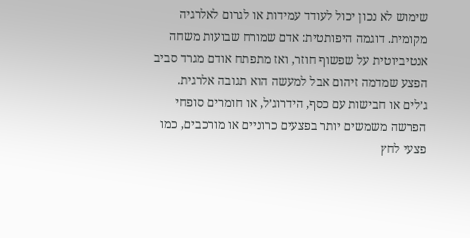שימוש לא נכון יכול לעודד עמידות או לגרום לאלרגיה מקומית. דוגמה היפותטית: אדם שמורח שבועות משחה אנטיביוטית על שפשוף חוזר, ואז מתפתח אודם מגרד סביב הפצע שמדמה זיהום אבל למעשה הוא תגובה אלרגית.
ג׳לים או חבישות עם כסף, הידרוג׳ל, או חומרים סופחי הפרשה משמשים יותר בפצעים כרוניים או מורכבים, כמו פצעי לחץ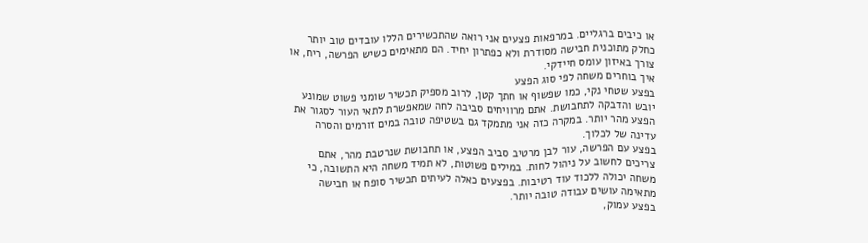או כיבים ברגליים. במרפאות פצעים אני רואה שהתכשירים הללו עובדים טוב יותר כחלק מתוכנית חבישה מסודרת ולא כפתרון יחיד. הם מתאימים כשיש הפרשה, ריח, או צורך באיזון עומס חיידקי.
איך בוחרים משחה לפי סוג הפצע
בפצע שטחי נקי, כמו שפשוף או חתך קטן, לרוב מספיק תכשיר שומני פשוט שמונע יובש והדבקה לתחבושת. אתם מרוויחים סביבה לחה שמאפשרת לתאי העור לסגור את הפצע מהר יותר. במקרה כזה אני מתמקד גם בשטיפה טובה במים זורמים והסרה עדינה של לכלוך.
בפצע עם הפרשה, עור לבן מרטיב סביב הפצע, או תחבושת שנרטבת מהר, אתם צריכים לחשוב על ניהול לחות. במילים פשוטות, לא תמיד משחה היא התשובה, כי משחה יכולה ללכוד עוד רטיבות. בפצעים כאלה לעיתים תכשיר סופח או חבישה מתאימה עושים עבודה טובה יותר.
בפצע עמוק,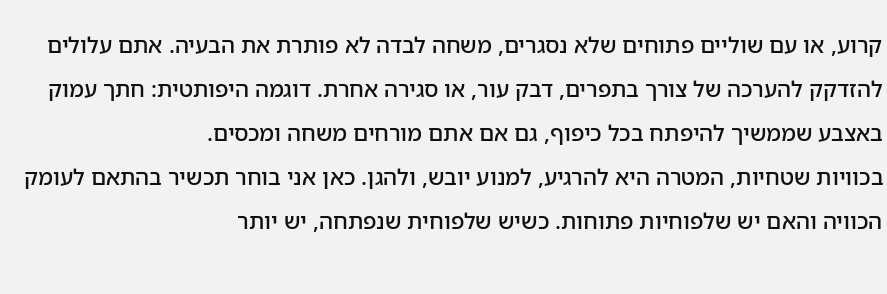קרוע, או עם שוליים פתוחים שלא נסגרים, משחה לבדה לא פותרת את הבעיה. אתם עלולים להזדקק להערכה של צורך בתפרים, דבק עור, או סגירה אחרת. דוגמה היפותטית: חתך עמוק באצבע שממשיך להיפתח בכל כיפוף, גם אם אתם מורחים משחה ומכסים.
בכוויות שטחיות, המטרה היא להרגיע, למנוע יובש, ולהגן. כאן אני בוחר תכשיר בהתאם לעומק הכוויה והאם יש שלפוחיות פתוחות. כשיש שלפוחית שנפתחה, יש יותר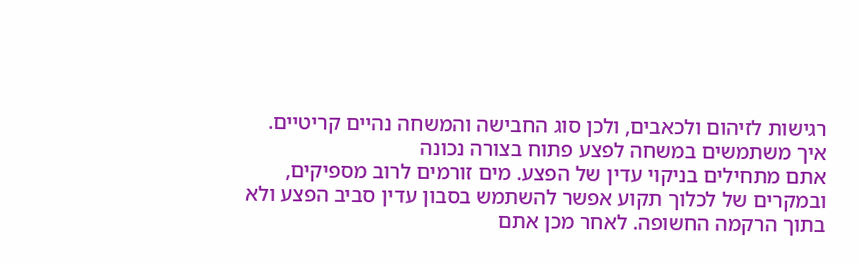רגישות לזיהום ולכאבים, ולכן סוג החבישה והמשחה נהיים קריטיים.
איך משתמשים במשחה לפצע פתוח בצורה נכונה
אתם מתחילים בניקוי עדין של הפצע. מים זורמים לרוב מספיקים, ובמקרים של לכלוך תקוע אפשר להשתמש בסבון עדין סביב הפצע ולא בתוך הרקמה החשופה. לאחר מכן אתם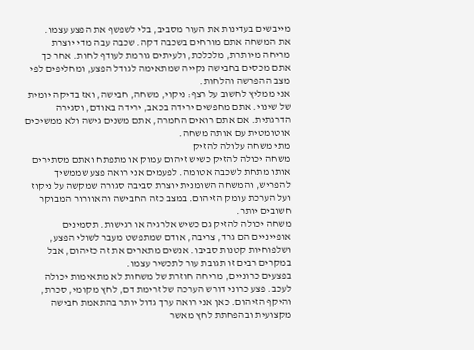מייבשים בעדינות את העור מסביב, בלי לשפשף את הפצע עצמו.
את המשחה אתם מורחים בשכבה דקה. שכבה עבה מדי יוצרת מריחה מיותרת, מלכלכת, ולעיתים גורמת לעודף לחות. אחר כך אתם מכסים בחבישה נקייה שמתאימה לגודל הפצע, ומחליפים לפי מצב ההפרשה והלחות.
אני ממליץ לחשוב על רצף: ניקוי, משחה, חבישה, ואז בדיקה יומית של שינוי. אתם מחפשים ירידה בכאב, ירידה באודם, וסגירה הדרגתית. אם אתם רואים החמרה, אתם משנים גישה ולא ממשיכים אוטומטית עם אותה משחה.
מתי משחה עלולה להזיק
משחה יכולה להזיק כשיש זיהום עמוק או מתפתח ואתם מסתירים אותו מתחת לשכבה אטומה. לפעמים אני רואה פצע שממשיך להפריש, והמשחה השומנית יוצרת סביבה סגורה שמקשה על ניקוז ועל הערכת עומק הזיהום. במצב כזה החבישה והאוורור המבוקר חשובים יותר.
משחה יכולה להזיק גם כשיש אלרגיה או רגישות. תסמינים אופייניים הם גרד, צריבה, אודם שמתפשט מעבר לשולי הפצע, ושלפוחיות קטנות סביבו. אנשים מתארים את זה כזיהום, אבל במקרים רבים זו תגובת עור לתכשיר עצמו.
בפצעים כרוניים, מריחה חוזרת של משחות לא מתאימות יכולה לעכב. פצע כרוני דורש הערכה של זרימת דם, לחץ מקומי, סכרת, והיקף הזיהום. כאן אני רואה ערך גדול יותר בהתאמת חבישה מקצועית ובהפחתת לחץ מאשר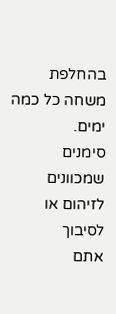בהחלפת משחה כל כמה ימים.
סימנים שמכוונים לזיהום או לסיבוך
אתם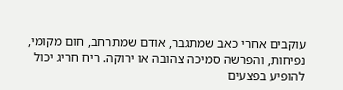עוקבים אחרי כאב שמתגבר, אודם שמתרחב, חום מקומי, נפיחות, והפרשה סמיכה צהובה או ירוקה. ריח חריג יכול להופיע בפצעים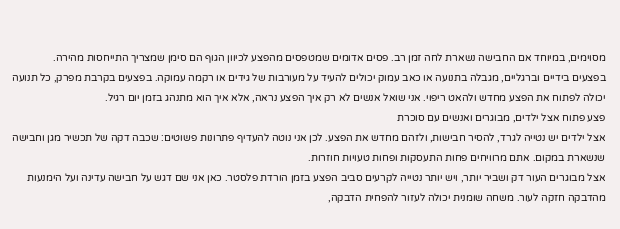מסוימים, במיוחד אם החבישה נשארת לחה זמן רב. פסים אדומים שמטפסים מהפצע לכיוון הגוף הם סימן שמצריך התייחסות מהירה.
בפצעים בידיים וברגליים, מגבלה בתנועה או כאב עמוק יכולים להעיד על מעורבות של גידים או רקמה עמוקה. בפצעים בקרבת מפרק, כל תנועה יכולה לפתוח את הפצע מחדש ולהאט ריפוי. אני שואל אנשים לא רק איך הפצע נראה, אלא איך הוא מתנהג בזמן יום רגיל.
פצע פתוח אצל ילדים, מבוגרים ואנשים עם סוכרת
אצל ילדים יש נטייה לגרד, להסיר חבישות, ולזהם מחדש את הפצע. לכן אני נוטה להעדיף פתרונות פשוטים: שכבה דקה של תכשיר מגן וחבישה שנשארת במקום. אתם מרוויחים פחות התעסקות ופחות טעויות חוזרות.
אצל מבוגרים העור דק ושביר יותר, ויש יותר נטייה לקרעים סביב הפצע בזמן הורדת פלסטר. כאן אני שם דגש על חבישה עדינה ועל הימנעות מהדבקה חזקה לעור. משחה שומנית יכולה לעזור להפחית הדבקה,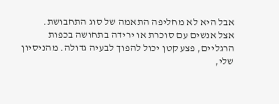אבל היא לא מחליפה התאמה של סוג התחבושת.
אצל אנשים עם סוכרת או ירידה בתחושה בכפות הרגליים, פצע קטן יכול להפוך לבעיה גדולה. מהניסיון שלי,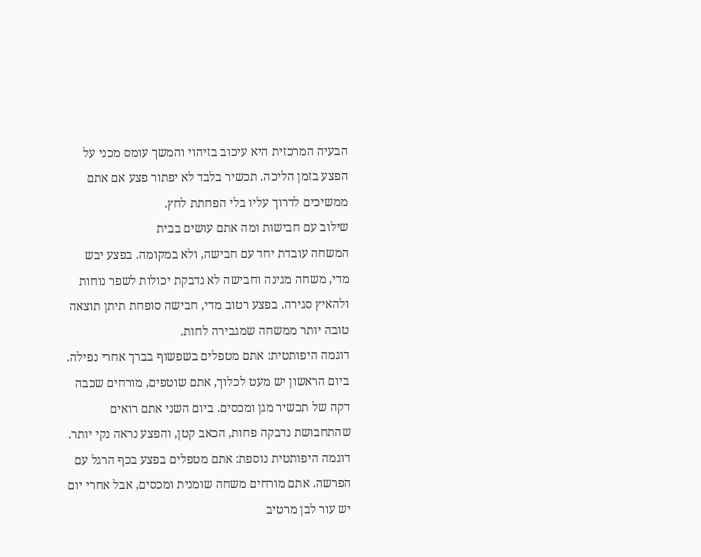הבעיה המרכזית היא עיכוב בזיהוי והמשך עומס מכני על הפצע בזמן הליכה. תכשיר בלבד לא יפתור פצע אם אתם ממשיכים לדרוך עליו בלי הפחתת לחץ.
שילוב עם חבישות ומה אתם עושים בבית
המשחה עובדת יחד עם חבישה, ולא במקומה. בפצע יבש מדי, משחה מגינה וחבישה לא נדבקת יכולות לשפר נוחות ולהאיץ סגירה. בפצע רטוב מדי, חבישה סופחת תיתן תוצאה טובה יותר ממשחה שמגבירה לחות.
דוגמה היפותטית: אתם מטפלים בשפשוף בברך אחרי נפילה. ביום הראשון יש מעט לכלוך, אתם שוטפים, מורחים שכבה דקה של תכשיר מגן ומכסים. ביום השני אתם רואים שהתחבושת נדבקה פחות, הכאב קטן, והפצע נראה נקי יותר.
דוגמה היפותטית נוספת: אתם מטפלים בפצע בכף הרגל עם הפרשה. אתם מורחים משחה שומנית ומכסים, אבל אחרי יום יש עור לבן מרטיב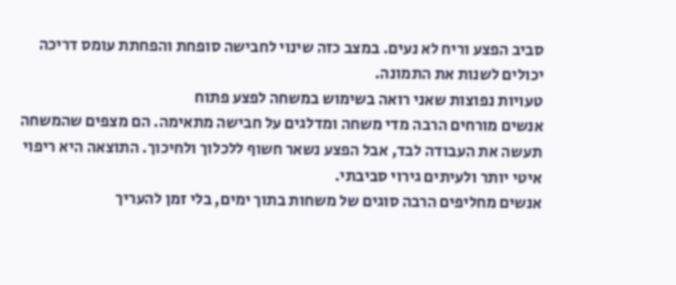סביב הפצע וריח לא נעים. במצב כזה שינוי לחבישה סופחת והפחתת עומס דריכה יכולים לשנות את התמונה.
טעויות נפוצות שאני רואה בשימוש במשחה לפצע פתוח
אנשים מורחים הרבה מדי משחה ומדלגים על חבישה מתאימה. הם מצפים שהמשחה תעשה את העבודה לבד, אבל הפצע נשאר חשוף ללכלוך ולחיכוך. התוצאה היא ריפוי איטי יותר ולעיתים גירוי סביבתי.
אנשים מחליפים הרבה סוגים של משחות בתוך ימים, בלי זמן להעריך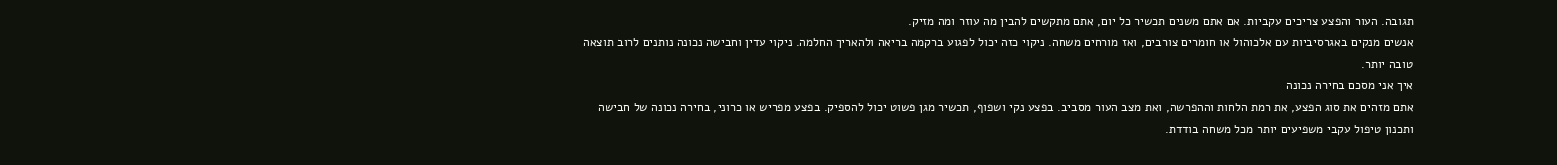תגובה. העור והפצע צריכים עקביות. אם אתם משנים תכשיר כל יום, אתם מתקשים להבין מה עוזר ומה מזיק.
אנשים מנקים באגרסיביות עם אלכוהול או חומרים צורבים, ואז מורחים משחה. ניקוי כזה יכול לפגוע ברקמה בריאה ולהאריך החלמה. ניקוי עדין וחבישה נכונה נותנים לרוב תוצאה טובה יותר.
איך אני מסכם בחירה נכונה
אתם מזהים את סוג הפצע, את רמת הלחות וההפרשה, ואת מצב העור מסביב. בפצע נקי ושפוף, תכשיר מגן פשוט יכול להספיק. בפצע מפריש או כרוני, בחירה נכונה של חבישה ותכנון טיפול עקבי משפיעים יותר מכל משחה בודדת.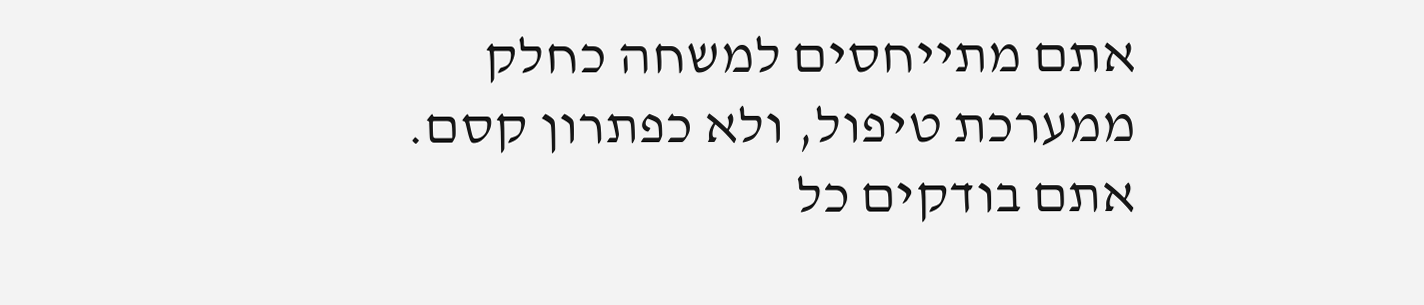אתם מתייחסים למשחה כחלק ממערכת טיפול, ולא כפתרון קסם. אתם בודקים כל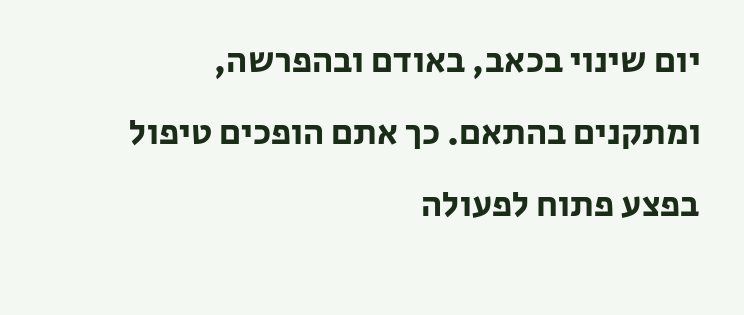יום שינוי בכאב, באודם ובהפרשה, ומתקנים בהתאם. כך אתם הופכים טיפול בפצע פתוח לפעולה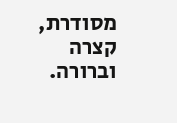מסודרת, קצרה וברורה.